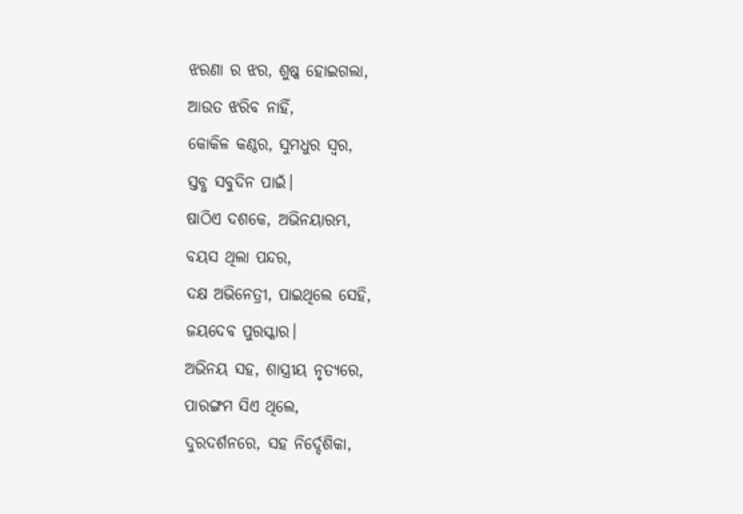ଝରଣା ର ଝର, ଶୁଷ୍କ ହୋଇଗଲା,
ଆଉତ ଝରିବ ନାହିଁ,
କୋକିଳ କଣ୍ଠର, ସୁମଧୁର ସ୍ୱର,
ସ୍ତବ୍ଧ ସବୁଦିନ ପାଇଁ।
ଷାଠିଏ ଦଶକେ, ଅଭିନୟାରମ୍ଭ,
ବୟସ ଥିଲା ପନ୍ଦର,
ଦକ୍ଷ ଅଭିନେତ୍ରୀ, ପାଇଥିଲେ ସେହି,
ଜୟଦେବ ପୁରସ୍କାର।
ଅଭିନୟ ସହ, ଶାସ୍ତ୍ରୀୟ ନୃତ୍ୟରେ,
ପାରଙ୍ଗମ ସିଏ ଥିଲେ,
ଦୁରଦର୍ଶନରେ, ସହ ନିର୍ଦ୍ଦେଶିକା,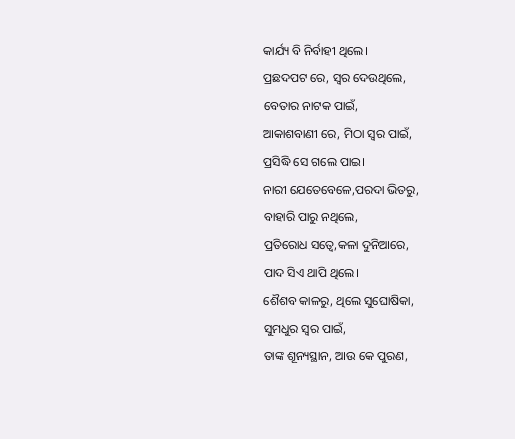କାର୍ଯ୍ୟ ବି ନିର୍ବାହୀ ଥିଲେ।
ପ୍ରଛଦପଟ ରେ, ସ୍ୱର ଦେଉଥିଲେ,
ବେତାର ନାଟକ ପାଇଁ,
ଆକାଶବାଣୀ ରେ, ମିଠା ସ୍ୱର ପାଇଁ,
ପ୍ରସିଦ୍ଧି ସେ ଗଲେ ପାଇ।
ନାରୀ ଯେତେବେଳେ,ପରଦା ଭିତରୁ,
ବାହାରି ପାରୁ ନଥିଲେ,
ପ୍ରତିରୋଧ ସତ୍ୱେ,କଳା ଦୁନିଆରେ,
ପାଦ ସିଏ ଥାପି ଥିଲେ।
ଶୈଶବ କାଳରୁ, ଥିଲେ ସୁଘୋଷିକା,
ସୁମଧୁର ସ୍ୱର ପାଇଁ,
ତାଙ୍କ ଶୂନ୍ୟସ୍ଥାନ, ଆଉ କେ ପୁରଣ,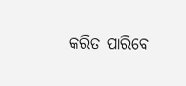କରିତ ପାରିବେ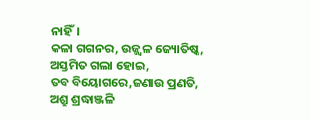ନାହିଁ।
କଳା ଗଗନର, ଉଜ୍ଜ୍ୱଳ ଜ୍ୟୋତିଷ୍କ,
ଅସ୍ତମିତ ଗଲା ହୋଇ,
ତବ ବିୟୋଗରେ,ଜଣାଉ ପ୍ରଣତି,
ଅଶ୍ରୁ ଶ୍ରଦ୍ଧାଞ୍ଜଳି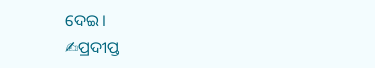ଦେଇ।
✍ପ୍ରଦୀପ୍ତ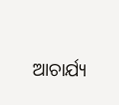ଆଚାର୍ଯ୍ୟ